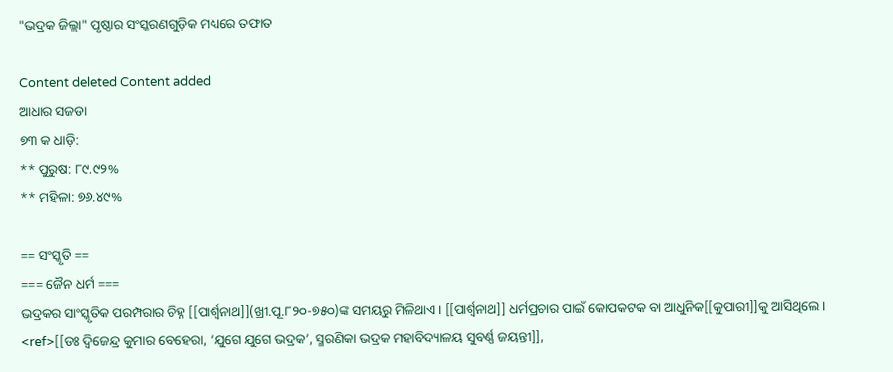"ଭଦ୍ରକ ଜିଲ୍ଲା" ପୃଷ୍ଠାର ସଂସ୍କରଣ‌ଗୁଡ଼ିକ ମଧ୍ୟରେ ତଫାତ

Content deleted Content added
ଆଧାର ସଜଡା
୭୩ କ ଧାଡ଼ି:
** ପୁରୁଷ: ୮୯.୯୨%
** ମହିଳା: ୭୬.୪୯%

== ସଂସ୍କୃତି ==
=== ଜୈନ ଧର୍ମ ===
ଭଦ୍ରକର ସାଂସ୍କୃତିକ ପରମ୍ପରାର ଚିହ୍ନ [[ପାର୍ଶ୍ୱନାଥ]](ଖ୍ରୀ.ପୂ.୮୨୦-୭୫୦)ଙ୍କ ସମୟରୁ ମିଳିଥାଏ। [[ପାର୍ଶ୍ୱନାଥ]] ଧର୍ମପ୍ରଚାର ପାଇଁ କୋପକଟକ ବା ଆଧୁନିକ[[କୁପାରୀ]]କୁ ଆସିଥିଲେ। <ref>[[ଡଃ ଦ୍ୱିଜେନ୍ଦ୍ର କୁମାର ବେହେରା, ‘ଯୁଗେ ଯୁଗେ ଭଦ୍ରକ’, ସ୍ମରଣିକା ଭଦ୍ରକ ମହାବିଦ୍ୟାଳୟ ସୁବର୍ଣ୍ଣ ଜୟନ୍ତୀ]],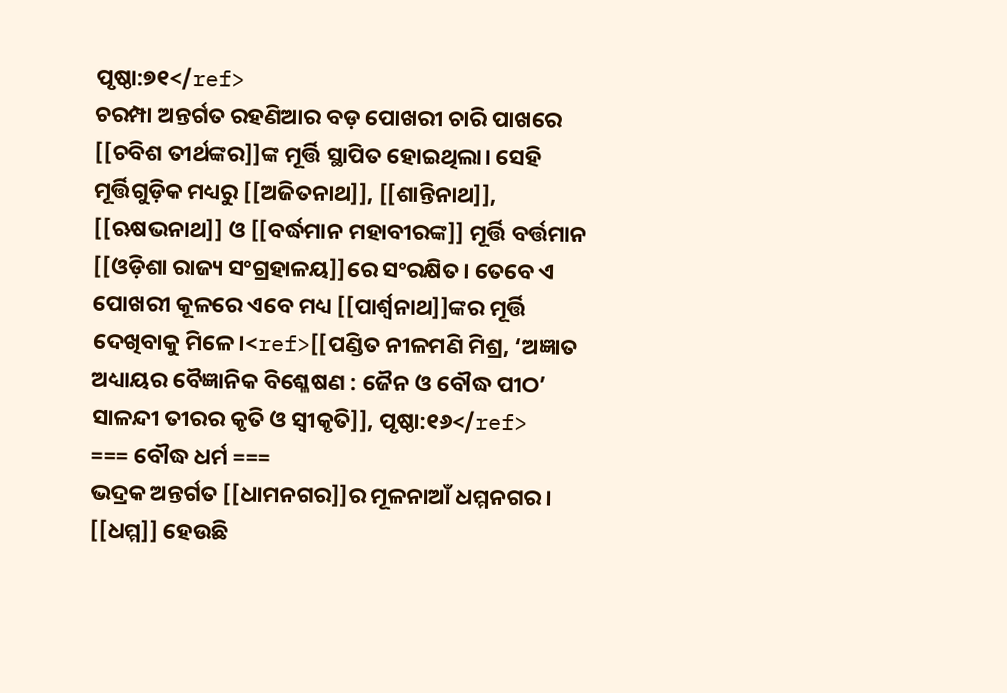ପୃଷ୍ଠା:୭୧</ref>
ଚରମ୍ପା ଅନ୍ତର୍ଗତ ରହଣିଆର ବଡ଼ ପୋଖରୀ ଚାରି ପାଖରେ [[ଚବିଶ ତୀର୍ଥଙ୍କର]]ଙ୍କ ମୂର୍ତ୍ତି ସ୍ଥାପିତ ହୋଇଥିଲା। ସେହି ମୂର୍ତ୍ତିଗୁଡ଼ିକ ମଧ୍ୟରୁ [[ଅଜିତନାଥ]], [[ଶାନ୍ତିନାଥ]], [[ଋଷଭନାଥ]] ଓ [[ବର୍ଦ୍ଧମାନ ମହାବୀରଙ୍କ]] ମୂର୍ତ୍ତି ବର୍ତ୍ତମାନ [[ଓଡ଼ିଶା ରାଜ୍ୟ ସଂଗ୍ରହାଳୟ]]ରେ ସଂରକ୍ଷିତ। ତେବେ ଏ ପୋଖରୀ କୂଳରେ ଏବେ ମଧ୍ୟ [[ପାର୍ଶ୍ୱନାଥ]]ଙ୍କର ମୂର୍ତ୍ତି ଦେଖିବାକୁ ମିଳେ।<ref>[[ପଣ୍ଡିତ ନୀଳମଣି ମିଶ୍ର, ‘ଅଜ୍ଞାତ ଅଧ୍ୟାୟର ବୈଜ୍ଞାନିକ ବିଶ୍ଳେଷଣ : ଜୈନ ଓ ବୌଦ୍ଧ ପୀଠ’ ସାଳନ୍ଦୀ ତୀରର କୃତି ଓ ସ୍ୱୀକୃତି]], ପୃଷ୍ଠା:୧୬</ref>
=== ବୌଦ୍ଧ ଧର୍ମ ===
ଭଦ୍ରକ ଅନ୍ତର୍ଗତ [[ଧାମନଗର]]ର ମୂଳନାଆଁ ଧମ୍ମନଗର। [[ଧମ୍ମ]] ହେଉଛି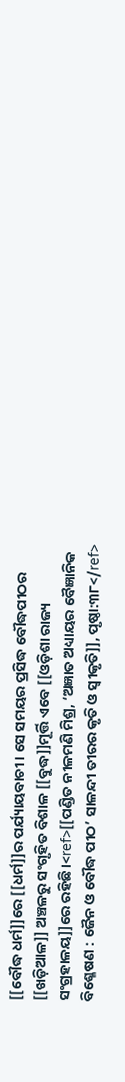[[ବୌଦ୍ଧ ଧର୍ମ]]ରେ [[ଧର୍ମ]]ର ପର୍ଯ୍ୟାୟବାଚୀ। ସେ ସମୟର ପ୍ରସିଦ୍ଧ ବୌଦ୍ଧପୀଠର [[ଖଡ଼ିଆଳ]] ଅଞ୍ଚଳରୁ ସଂଗୃହିତ ବିଶାଳ [[ବୁଦ୍ଧ]]ମୂର୍ତ୍ତି ଏବେ [[ଓଡ଼ିଶା ରାଜ୍ୟ ସଂଗ୍ରହାଳୟ]]ରେ ରହିଛି।<ref>[[ପଣ୍ଡିତ ନୀଳମଣି ମିଶ୍ର, ‘ଅଜ୍ଞାତ ଅଧ୍ୟାୟର ବୈଜ୍ଞାନିକ ବିଶ୍ଳେଷଣ : ଜୈନ ଓ ବୌଦ୍ଧ ପୀଠ’ ସାଳନ୍ଦୀ ତୀରର କୃତି ଓ ସ୍ୱୀକୃତି]], ପୃଷ୍ଠା:୩୮</ref>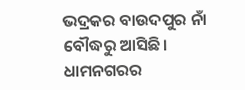ଭଦ୍ରକର ବାଉଦପୁର ନାଁ ବୌଦ୍ଧରୁ ଆସିଛି। ଧାମନଗରର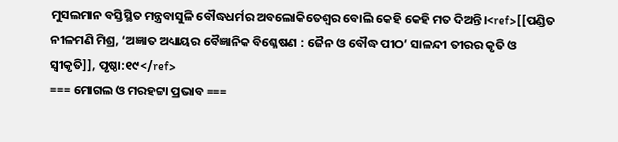ମୁସଲମାନ ବସ୍ତିସ୍ଥିତ ମନ୍ତ୍ରବାସୁଳି ବୌଦ୍ଧଧର୍ମର ଅବଲୋକିତେଶ୍ୱର ବୋଲି କେହି କେହି ମତ ଦିଅନ୍ତି।<ref>[[ପଣ୍ଡିତ ନୀଳମଣି ମିଶ୍ର, ‘ଅଜ୍ଞାତ ଅଧ୍ୟାୟର ବୈଜ୍ଞାନିକ ବିଶ୍ଳେଷଣ : ଜୈନ ଓ ବୌଦ୍ଧ ପୀଠ’ ସାଳନ୍ଦୀ ତୀରର କୃତି ଓ ସ୍ୱୀକୃତି]], ପୃଷ୍ଠା:୧୯</ref>
=== ମୋଗଲ ଓ ମରହଟ୍ଟା ପ୍ରଭାବ ===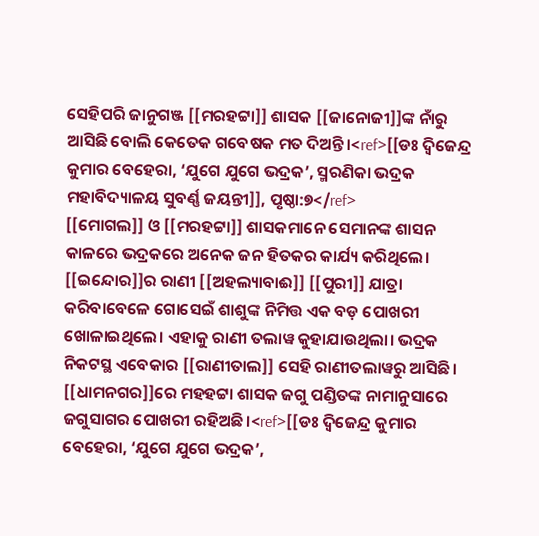ସେହିପରି ଜାନୁଗଞ୍ଜ [[ମରହଟ୍ଟା]] ଶାସକ [[ଜାନୋଜୀ]]ଙ୍କ ନାଁରୁ ଆସିଛି ବୋଲି କେତେକ ଗବେଷକ ମତ ଦିଅନ୍ତି।<ref>[[ଡଃ ଦ୍ୱିଜେନ୍ଦ୍ର କୁମାର ବେହେରା, ‘ଯୁଗେ ଯୁଗେ ଭଦ୍ରକ’, ସ୍ମରଣିକା ଭଦ୍ରକ ମହାବିଦ୍ୟାଳୟ ସୁବର୍ଣ୍ଣ ଜୟନ୍ତୀ]], ପୃଷ୍ଠା:୭</ref>
[[ମୋଗଲ]] ଓ [[ମରହଟ୍ଟା]] ଶାସକମାନେ ସେମାନଙ୍କ ଶାସନ କାଳରେ ଭଦ୍ରକରେ ଅନେକ ଜନ ହିତକର କାର୍ଯ୍ୟ କରିଥିଲେ। [[ଇନ୍ଦୋର]]ର ରାଣୀ [[ଅହଲ୍ୟାବାଈ]] [[ପୁରୀ]] ଯାତ୍ରା କରିବାବେଳେ ଗୋସେଇଁ ଶାଶୁଙ୍କ ନିମିତ୍ତ ଏକ ବଡ଼ ପୋଖରୀ ଖୋଳାଇଥିଲେ। ଏହାକୁ ରାଣୀ ତଲାୱ କୁହାଯାଉଥିଲା। ଭଦ୍ରକ ନିକଟସ୍ଥ ଏବେକାର [[ରାଣୀତାଲ]] ସେହି ରାଣୀତଲାୱରୁ ଆସିଛି।
[[ଧାମନଗର]]ରେ ମହହଟ୍ଟା ଶାସକ ଜଗୁ ପଣ୍ଡିତଙ୍କ ନାମାନୁସାରେ ଜଗୁସାଗର ପୋଖରୀ ରହିଅଛି।<ref>[[ଡଃ ଦ୍ୱିଜେନ୍ଦ୍ର କୁମାର ବେହେରା, ‘ଯୁଗେ ଯୁଗେ ଭଦ୍ରକ’,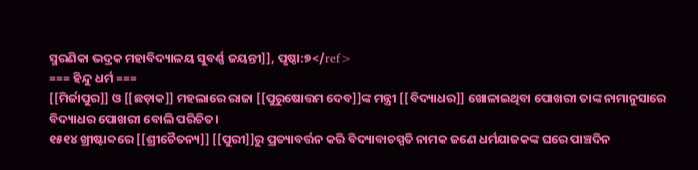ସ୍ମରଣିକା ଭଦ୍ରକ ମହାବିଦ୍ୟାଳୟ ସୁବର୍ଣ୍ଣ ଜୟନ୍ତୀ]], ପୃଷ୍ଠା:୭</ref>
=== ହିନ୍ଦୁ ଧର୍ମ ===
[[ମିର୍ଜାପୁର]] ଓ [[ଛଡ଼ାକ]] ମହଲାରେ ରାଜା [[ପୁରୁଷୋତ୍ତମ ଦେବ]]ଙ୍କ ମନ୍ତ୍ରୀ [[ବିଦ୍ୟାଧର]] ଖୋଳାଇଥିବା ପୋଖରୀ ତାଙ୍କ ନାମାନୁସାରେ ବିଦ୍ୟାଧର ପୋଖରୀ ବୋଲି ପରିଚିତ।
୧୫୧୪ ଖ୍ରୀଷ୍ଟାବ୍ଦରେ [[ଶ୍ରୀଚୈତନ୍ୟ]] [[ପୁରୀ]]ରୁ ପ୍ରତ୍ୟାବର୍ତ୍ତନ କରି ବିଦ୍ୟାବାଚସ୍ପତି ନାମକ ଜଣେ ଧର୍ମଯାଜକଙ୍କ ଘରେ ପାଞ୍ଚଦିନ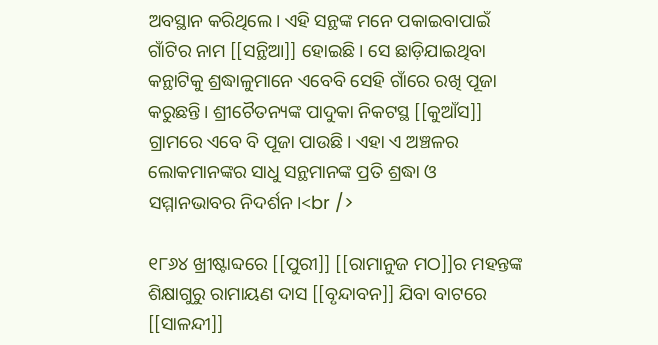ଅବସ୍ଥାନ କରିଥିଲେ। ଏହି ସନ୍ଥଙ୍କ ମନେ ପକାଇବାପାଇଁ ଗାଁଟିର ନାମ [[ସନ୍ଥିଆ]] ହୋଇଛି। ସେ ଛାଡ଼ିଯାଇଥିବା କନ୍ଥାଟିକୁ ଶ୍ରଦ୍ଧାଳୁମାନେ ଏବେବି ସେହି ଗାଁରେ ରଖି ପୂଜା କରୁଛନ୍ତି। ଶ୍ରୀଚୈତନ୍ୟଙ୍କ ପାଦୁକା ନିକଟସ୍ଥ [[କୁଆଁସ]] ଗ୍ରାମରେ ଏବେ ବି ପୂଜା ପାଉଛି। ଏହା ଏ ଅଞ୍ଚଳର ଲୋକମାନଙ୍କର ସାଧୁ ସନ୍ଥମାନଙ୍କ ପ୍ରତି ଶ୍ରଦ୍ଧା ଓ ସମ୍ମାନଭାବର ନିଦର୍ଶନ।<br />

୧୮୬୪ ଖ୍ରୀଷ୍ଟାବ୍ଦରେ [[ପୁରୀ]] [[ରାମାନୁଜ ମଠ]]ର ମହନ୍ତଙ୍କ ଶିକ୍ଷାଗୁରୁ ରାମାୟଣ ଦାସ [[ବୃନ୍ଦାବନ]] ଯିବା ବାଟରେ [[ସାଳନ୍ଦୀ]]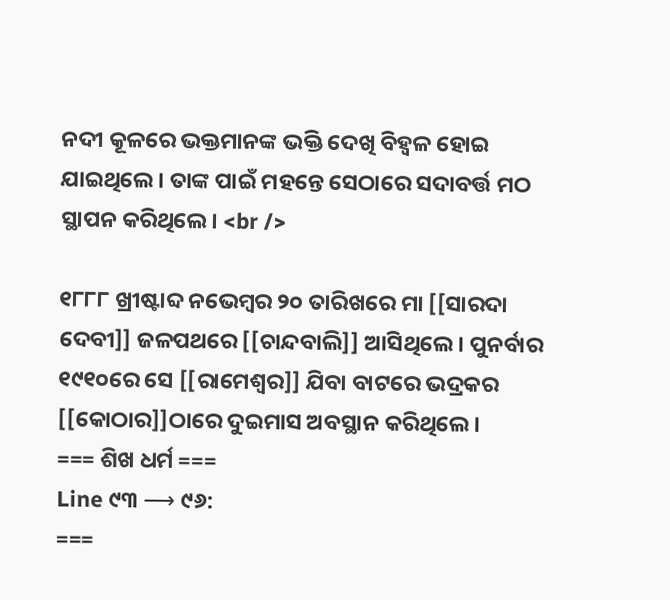ନଦୀ କୂଳରେ ଭକ୍ତମାନଙ୍କ ଭକ୍ତି ଦେଖି ବିହ୍ୱଳ ହୋଇ ଯାଇଥିଲେ। ତାଙ୍କ ପାଇଁ ମହନ୍ତେ ସେଠାରେ ସଦାବର୍ତ୍ତ ମଠ ସ୍ଥାପନ କରିଥିଲେ। <br />

୧୮୮୮ ଖ୍ରୀଷ୍ଟାବ୍ଦ ନଭେମ୍ବର ୨୦ ତାରିଖରେ ମା [[ସାରଦା ଦେବୀ]] ଜଳପଥରେ [[ଚାନ୍ଦବାଲି]] ଆସିଥିଲେ। ପୁନର୍ବାର ୧୯୧୦ରେ ସେ [[ରାମେଶ୍ୱର]] ଯିବା ବାଟରେ ଭଦ୍ରକର [[କୋଠାର]]ଠାରେ ଦୁଇମାସ ଅବସ୍ଥାନ କରିଥିଲେ।
=== ଶିଖ ଧର୍ମ ===
Line ୯୩ ⟶ ୯୬:
===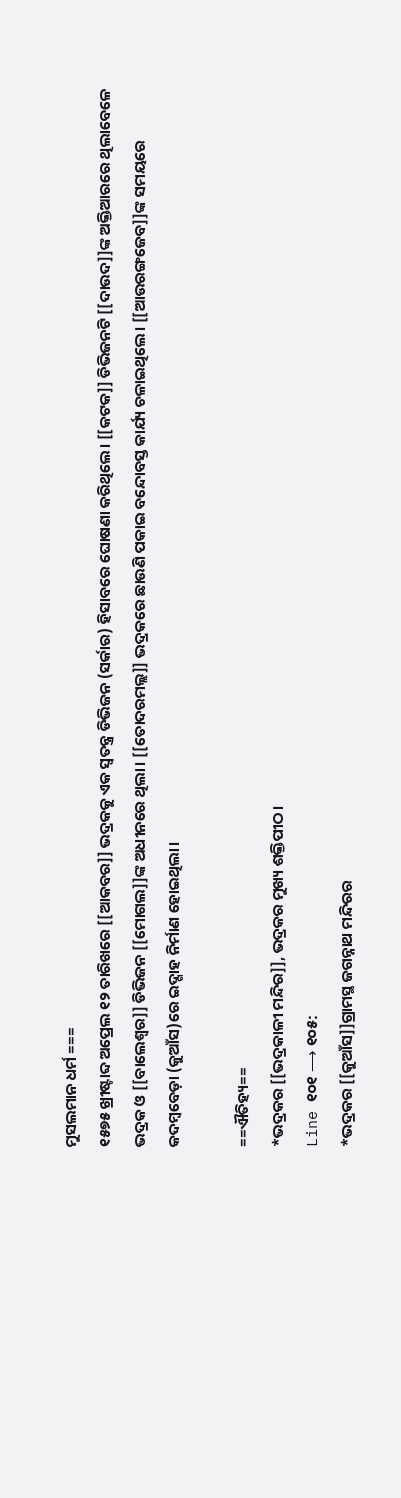ମୁସଲମାନ ଧର୍ମ ===
୧୫୭୫ ଖ୍ରୀଷ୍ଟାବ୍ଦ ଅପ୍ରେଲ ୧୨ ତାରିଖରେ [[ଆକବର]] ଭଦ୍ରକକୁ ଏକ ସ୍ୱତନ୍ତ୍ର ଡିଭିଜନ (ସର୍କାର) ହିସାବରେ ଘୋଷଣା କରିଥିଲେ। [[କଟକ]] ଡିଭିଜନଟି [[ଦାଉଦ]]ଙ୍କ ଅକ୍ତିଆରରେ ଥିଲାବେଳେ ଭଦ୍ରକ ଓ [[ବାଲେଶ୍ୱର]] ଡିଭିଜନ [[ମୋଗଲ]]ଙ୍କ ଅଧୀନରେ ଥିଲା। [[ତୋଦରମଲ୍ଲ]] ଭଦ୍ରକରେ ଛାଉଣି ପକାଇ ବନ୍ଦୋବସ୍ତ କାର୍ଯ୍ୟ ଚଳାଇଥିଲେ। [[ଆଉରଙ୍ଗଜେବ]]ଙ୍କ ସମୟରେ କଦମ୍ବବେଡ଼ା (କୁଆଁସ)ରେ ଇଦ୍ଗାହ ନିର୍ମାଣ ହୋଇଥିଲା।

==ଐତିହ୍ୟ==
*ଭଦ୍ରକର [[ଭଦ୍ରକାଳୀ ମନ୍ଦିର]], ଭଦ୍ରକର ମୁଖ୍ୟ ଶକ୍ତିପୀଠ।
Line ୧୦୧ ⟶ ୧୦୫:
*ଭଦ୍ରକର [[କୁଆଁସ]]ଗ୍ରାମସ୍ଥ ଜଗନ୍ନାଥ ମନ୍ଦିରର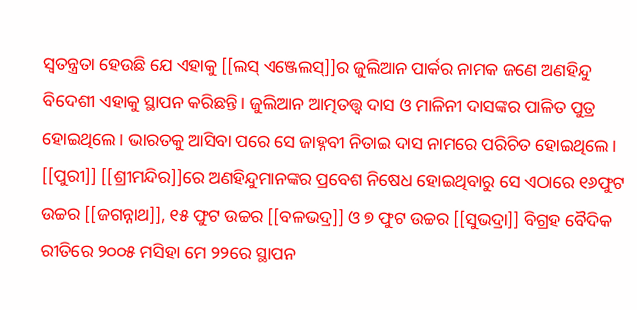ସ୍ୱତନ୍ତ୍ରତା ହେଉଛି ଯେ ଏହାକୁ [[ଲସ୍ ଏଞ୍ଜେଲସ୍]]ର ଜୁଲିଆନ ପାର୍କର ନାମକ ଜଣେ ଅଣହିନ୍ଦୁ ବିଦେଶୀ ଏହାକୁ ସ୍ଥାପନ କରିଛନ୍ତି। ଜୁଲିଆନ ଆତ୍ମତତ୍ତ୍ୱ ଦାସ ଓ ମାଳିନୀ ଦାସଙ୍କର ପାଳିତ ପୁତ୍ର ହୋଇଥିଲେ। ଭାରତକୁ ଆସିବା ପରେ ସେ ଜାହ୍ନବୀ ନିତାଇ ଦାସ ନାମରେ ପରିଚିତ ହୋଇଥିଲେ। [[ପୁରୀ]] [[ଶ୍ରୀମନ୍ଦିର]]ରେ ଅଣହିନ୍ଦୁମାନଙ୍କର ପ୍ରବେଶ ନିଷେଧ ହୋଇଥିବାରୁ ସେ ଏଠାରେ ୧୬ଫୁଟ ଉଚ୍ଚର [[ଜଗନ୍ନାଥ]], ୧୫ ଫୁଟ ଉଚ୍ଚର [[ବଳଭଦ୍ର]] ଓ ୭ ଫୁଟ ଉଚ୍ଚର [[ସୁଭଦ୍ରା]] ବିଗ୍ରହ ବୈଦିକ ରୀତିରେ ୨୦୦୫ ମସିହା ମେ ୨୨ରେ ସ୍ଥାପନ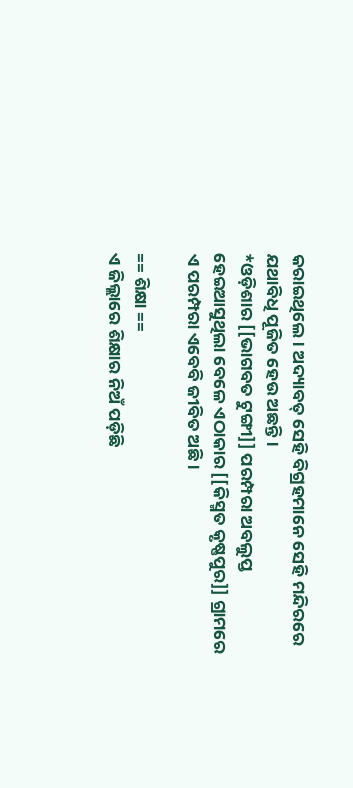କରାଇଥିଲେ। ଅଦ୍ୟାବତ୍ ସେହି ବିଗ୍ରହମାନେ ସେହି ମନ୍ଦିରରେ ଯଥାବିଧି ପୂଜିତ ହେଉ ଅଛନ୍ତି।
*ଓଡ଼ିଶାର [[ଭାଗବତ ଟୁଙ୍ଗୀ]] ପରମ୍ପରା ଅବଲୁପ୍ତ ହେଇଆସୁଥିଲା ବେଳେ ଏଠାକାର [[କିସ୍ମତ କୃଷ୍ଣପୁର]] ଗ୍ରାମରେ ଏ ପରମ୍ପରା ଏବେବି ଜୀବିତ ଅଛି।

== ଶିକ୍ଷା ==
ଏ ଜିଲ୍ଲାରେ ଶିକ୍ଷାର ନିଅଁ ପଡ଼ିଛି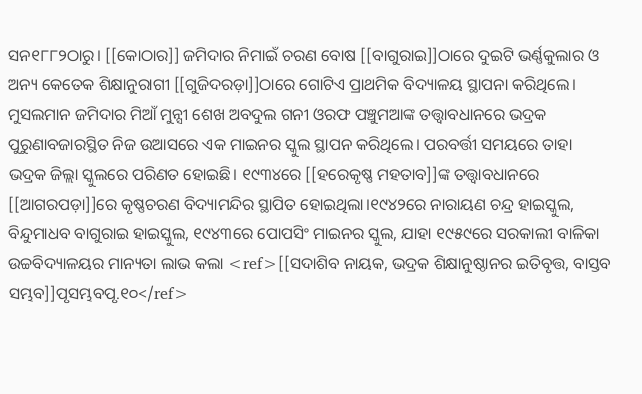ସନ୧୮୮୨ଠାରୁ। [[କୋଠାର]] ଜମିଦାର ନିମାଇଁ ଚରଣ ବୋଷ [[ବାଗୁରାଇ]]ଠାରେ ଦୁଇଟି ଭର୍ଣ୍ଣକୁଲାର ଓ ଅନ୍ୟ କେତେକ ଶିକ୍ଷାନୁରାଗୀ [[ଗୁଜିଦରଡ଼ା]]ଠାରେ ଗୋଟିଏ ପ୍ରାଥମିକ ବିଦ୍ୟାଳୟ ସ୍ଥାପନା କରିଥିଲେ। ମୁସଲମାନ ଜମିଦାର ମିଆଁ ମୁନ୍ସୀ ଶେଖ ଅବଦୁଲ ଗନୀ ଓରଫ ପଞ୍ଚୁମଆଙ୍କ ତତ୍ତ୍ୱାବଧାନରେ ଭଦ୍ରକ ପୁରୁଣାବଜାରସ୍ଥିତ ନିଜ ଉଆସରେ ଏକ ମାଇନର ସ୍କୁଲ ସ୍ଥାପନ କରିଥିଲେ। ପରବର୍ତ୍ତୀ ସମୟରେ ତାହା ଭଦ୍ରକ ଜିଲ୍ଲା ସ୍କୁଲରେ ପରିଣତ ହୋଇଛି। ୧୯୩୪ରେ [[ହରେକୃଷ୍ଣ ମହତାବ]]ଙ୍କ ତତ୍ତ୍ୱାବଧାନରେ [[ଆଗରପଡ଼ା]]ରେ କୃଷ୍ଣଚରଣ ବିଦ୍ୟାମନ୍ଦିର ସ୍ଥାପିତ ହୋଇଥିଲା।୧୯୪୨ରେ ନାରାୟଣ ଚନ୍ଦ୍ର ହାଇସ୍କୁଲ, ବିନ୍ଦୁମାଧବ ବାଗୁରାଇ ହାଇସ୍କୁଲ, ୧୯୪୩ରେ ପୋପସିଂ ମାଇନର ସ୍କୁଲ, ଯାହା ୧୯୫୯ରେ ସରକାଲୀ ବାଳିକା ଉଚ୍ଚବିଦ୍ୟାଳୟର ମାନ୍ୟତା ଲାଭ କଲା <ref>[[ସଦାଶିବ ନାୟକ, ଭଦ୍ରକ ଶିକ୍ଷାନୁଷ୍ଠାନର ଇତିବୃତ୍ତ, ବାସ୍ତବ ସମ୍ଭବ]]ପୃସମ୍ଭବପୃ.୧୦</ref>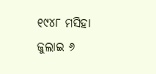୧୯୪୮ ମସିହା ଜୁଲାଇ ୬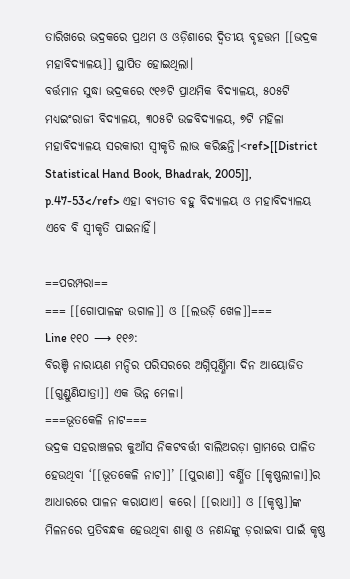ତାରିଖରେ ଭଦ୍ରକରେ ପ୍ରଥମ ଓ ଓଡ଼ିଶାରେ ଦ୍ୱିତୀୟ ବୃହତ୍ତମ [[ଭଦ୍ରକ ମହାବିଦ୍ୟାଳୟ]] ସ୍ଥାପିତ ହୋଇଥିଲା।
ବର୍ତ୍ତମାନ ସୁଦ୍ଧା ଭଦ୍ରକରେ ୯୧୬ଟି ପ୍ରାଥମିକ ବିଦ୍ୟାଳୟ, ୫୦୫ଟି ମଧ୍ୟଇଂରାଜୀ ବିଦ୍ୟାଳୟ, ୩୦୫ଟି ଉଚ୍ଚବିଦ୍ୟାଳୟ, ୭ଟି ମହିଳା ମହାବିଦ୍ୟାଳୟ ସରକାରୀ ସ୍ୱୀକୃତି ଲାଭ କରିଛନ୍ତି।<ref>[[District Statistical Hand Book, Bhadrak, 2005]], p.47-53</ref> ଏହା ବ୍ୟତୀତ ବହୁ ବିଦ୍ୟାଳୟ ଓ ମହାବିଦ୍ୟାଳୟ ଏବେ ବି ସ୍ୱୀକୃତି ପାଇନାହିଁ।

==ପରମ୍ପରା==
=== [[ଗୋପାଳଙ୍କ ଉଗାଳ]] ଓ [[ଲଉଡ଼ି ଖେଳ]]===
Line ୧୧୦ ⟶ ୧୧୬:
ବିରଞ୍ଚି ନାରାୟଣ ମନ୍ଦିର ପରିସରରେ ଅଗ୍ନିପୂର୍ଣ୍ଣିମା ଦିନ ଆୟୋଜିତ [[ଗୁଣ୍ଡୁଣିଯାତ୍ରା]] ଏକ ଭିନ୍ନ ମେଳା।
===ଭୂତକେଳି ନାଟ===
ଭଦ୍ରକ ସହରାଞ୍ଚଳର କୁଆଁସ ନିକଟବର୍ତ୍ତୀ ବାଲିଅରଡ଼ା ଗ୍ରାମରେ ପାଳିତ ହେଉଥିବା ‘[[ଭୂତକେଳି ନାଟ]]’ [[ପୁରାଣ]] ବର୍ଣ୍ଣିତ [[କୃଷ୍ଣଲୀଳା]]ର ଆଧାରରେ ପାଳନ କରାଯାଏ। କରେ। [[ରାଧା]] ଓ [[କୃଷ୍ଣ]]ଙ୍କ ମିଳନରେ ପ୍ରତିବନ୍ଧକ ହେଉଥିବା ଶାଶୁ ଓ ନଣନ୍ଦଙ୍କୁ ଡ଼ରାଇବା ପାଇଁ କୃଷ୍ଣ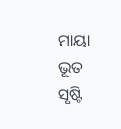ମାୟା ଭୂତ ସୃଷ୍ଟି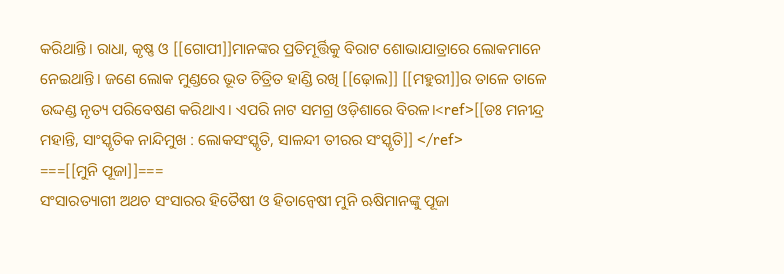କରିଥାନ୍ତି। ରାଧା, କୃଷ୍ଣ ଓ [[ଗୋପୀ]]ମାନଙ୍କର ପ୍ରତିମୂର୍ତ୍ତିକୁ ବିରାଟ ଶୋଭାଯାତ୍ରାରେ ଲୋକମାନେ ନେଇଥାନ୍ତି। ଜଣେ ଲୋକ ମୁଣ୍ଡରେ ଭୂତ ଚିତ୍ରିତ ହାଣ୍ଡି ରଖି [[ଢ଼ୋଲ]] [[ମହୁରୀ]]ର ତାଳେ ତାଳେ ଉଦ୍ଦଣ୍ଡ ନୃତ୍ୟ ପରିବେଷଣ କରିଥାଏ। ଏପରି ନାଟ ସମଗ୍ର ଓଡ଼ିଶାରେ ବିରଳ।<ref>[[ଡଃ ମନୀନ୍ଦ୍ର ମହାନ୍ତି, ସାଂସ୍କୃତିକ ନାନ୍ଦିମୁଖ : ଲୋକସଂସ୍କୃତି, ସାଳନ୍ଦୀ ତୀରର ସଂସ୍କୃତି]] </ref>
===[[ମୁନି ପୂଜା]]===
ସଂସାରତ୍ୟାଗୀ ଅଥଚ ସଂସାରର ହିତୈଷୀ ଓ ହିତାନ୍ୱେଷୀ ମୁନି ଋଷିମାନଙ୍କୁ ପୂଜା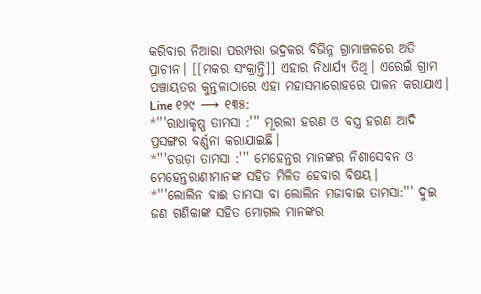କରିବାର ନିଆରା ପରମ୍ପରା ଭଦ୍ରକର ବିଭିନ୍ନ ଗ୍ରାମାଞ୍ଚଳରେ ଅତି ପ୍ରାଚୀନ। [[ମକର ସଂକ୍ରାନ୍ତି]] ଏହାର ନିଧାର୍ଯ୍ୟ ତିଥି। ଏରେଇଁ ଗ୍ରାମ ପଞ୍ଚାୟତର କୁନ୍ତଳାଠାରେ ଏହା ମହାସମାରୋହରେ ପାଳନ କରାଯାଏ।
Line ୧୨୯ ⟶ ୧୩୫:
*'''ରାଧାକୃଷ୍ଣ ତାମସା :''' ମୂରଲୀ ହରଣ ଓ ବସ୍ତ୍ର ହରଣ ଆଦି ପ୍ରସଙ୍ଗର ବର୍ଣ୍ଣନା କରାଯାଇଛି।
*'''ଚଉଡ଼ା ତାମସା :''' ମେହେନ୍ତର ମାନଙ୍କର ନିଶାସେବନ ଓ ମେହେନ୍ତରାଣୀମାନଙ୍କ ସହିତ ମିଳିତ ହେବାର ବିଷୟ।
*'''ଲୋଲିନ ବାଈ ତାମସା ବା ଲୋଲିନ ମଜାବାଇ ତାମସା:''' ଦୁଇ ଜଣ ଗଣିକାଙ୍କ ସହିତ ମୋଗଲ ମାନଙ୍କର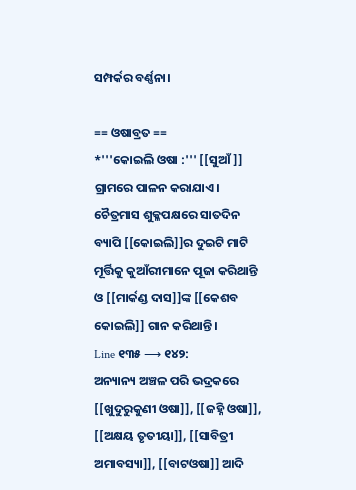ସମ୍ପର୍କର ବର୍ଣ୍ଣନା।

== ଓଷାବ୍ରତ ==
*'''କୋଇଲି ଓଷା :''' [[ସୁଆଁ]] ଗ୍ରାମରେ ପାଳନ କରାଯାଏ। ଚୈତ୍ରମାସ ଶୁକ୍ଳପକ୍ଷରେ ସାତଦିନ ବ୍ୟାପି [[କୋଇଲି]]ର ଦୁଇଟି ମାଟି ମୂର୍ତ୍ତିକୁ କୁଆଁରୀମାନେ ପୂଜା କରିଥାନ୍ତି ଓ [[ମାର୍କଣ୍ଡ ଦାସ]]ଙ୍କ [[କେଶବ କୋଇଲି]] ଗାନ କରିଥାନ୍ତି।
Line ୧୩୫ ⟶ ୧୪୨:
ଅନ୍ୟାନ୍ୟ ଅଞ୍ଚଳ ପରି ଭଦ୍ରକରେ [[ଖୁଦୁରୁକୁଣୀ ଓଷା]], [[ଜହ୍ନି ଓଷା]], [[ଅକ୍ଷୟ ତୃତୀୟା]], [[ସାବିତ୍ରୀ ଅମାବସ୍ୟା]], [[ବାଟଓଷା]] ଆଦି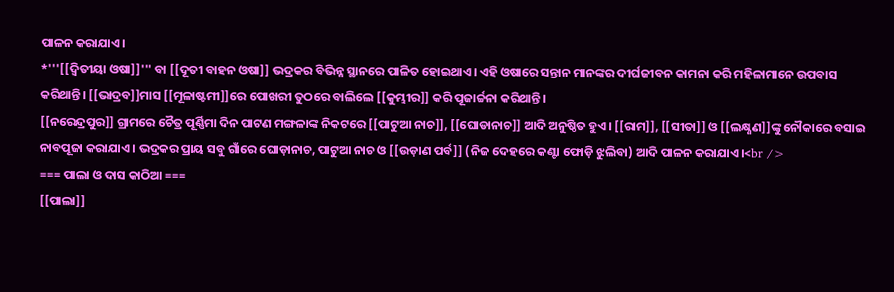ପାଳନ କରାଯାଏ।
*'''[[ଦ୍ୱିତୀୟା ଓଷା]]''' ବା [[ଦୂତୀ ବାହନ ଓଷା]] ଭଦ୍ରକର ବିଭିନ୍ନ ସ୍ଥାନରେ ପାଳିତ ହୋଇଥାଏ। ଏହି ଓଷାରେ ସନ୍ତାନ ମାନଙ୍କର ଦୀର୍ଘଜୀବନ କାମନା କରି ମହିଳାମାନେ ଉପବାସ କରିଥାନ୍ତି। [[ଭାଦ୍ରବ]]ମାସ [[ମୂଳାଷ୍ଟମୀ]]ରେ ପୋଖରୀ ତୁଠରେ ବାଲିଲେ [[କୁମ୍ଭୀର]] କରି ପୂଜାର୍ଚ୍ଚନା କରିଥାନ୍ତି।
[[ନରେନ୍ଦ୍ରପୁର]] ଗ୍ରାମରେ ଚୈତ୍ର ପୂର୍ଣ୍ଣିମା ଦିନ ପାଟଣ ମଙ୍ଗଳାଙ୍କ ନିକଟରେ [[ପାଟୁଆ ନାଚ]], [[ଘୋଡାନାଚ]] ଆଦି ଅନୁଷ୍ଠିତ ହୁଏ। [[ରାମ]], [[ସୀତା]] ଓ [[ଲକ୍ଷ୍ଣଣ]]ଙ୍କୁ ନୌକାରେ ବସାଇ ନାବପୂଜା କରାଯାଏ। ଭଦ୍ରକର ପ୍ରାୟ ସବୁ ଗାଁରେ ଘୋଡ଼ାନାଚ, ପାଟୁଆ ନାଚ ଓ [[ଉଡ଼ାଣ ପର୍ବ]] (ନିଜ ଦେହରେ କଣ୍ଟା ଫୋଡ଼ି ଝୁଲିବା) ଆଦି ପାଳନ କରାଯାଏ।<br />
=== ପାଲା ଓ ଦାସ କାଠିଆ ===
[[ପାଲା]]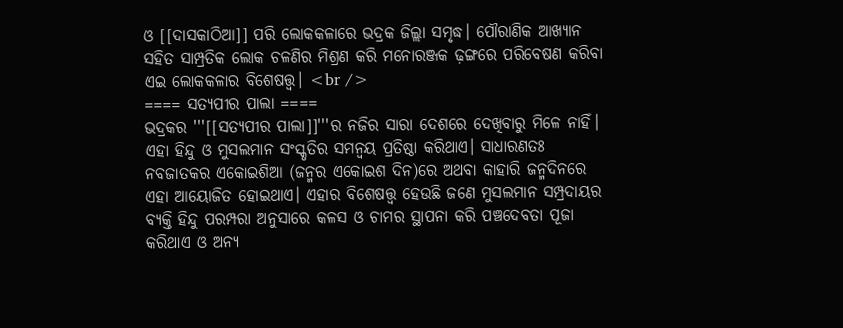ଓ [[ଦାସକାଠିଆ]] ପରି ଲୋକକଳାରେ ଭଦ୍ରକ ଜିଲ୍ଲା ସମୃଦ୍ଧ। ପୌରାଣିକ ଆଖ୍ୟାନ ସହିତ ସାମ୍ପ୍ରତିକ ଲୋକ ଚଳଣିର ମିଶ୍ରଣ କରି ମନୋରଞ୍ଜକ ଢ଼ଙ୍ଗରେ ପରିବେଷଣ କରିବା ଏଇ ଲୋକକଳାର ବିଶେଷତ୍ତ୍ୱ। <br />
==== ସତ୍ୟପୀର ପାଲା ====
ଭଦ୍ରକର '''[[ସତ୍ୟପୀର ପାଲା]]'''ର ନଜିର ସାରା ଦେଶରେ ଦେଖିବାରୁ ମିଳେ ନାହିଁ। ଏହା ହିନ୍ଦୁ ଓ ମୁସଲମାନ ସଂସ୍କୃତିର ସମନ୍ୱୟ ପ୍ରତିଷ୍ଠା କରିଥାଏ। ସାଧାରଣତଃ ନବଜାତକର ଏକୋଇଶିଆ (ଜନ୍ମର ଏକୋଇଶ ଦିନ)ରେ ଅଥବା କାହାରି ଜନ୍ମଦିନରେ ଏହା ଆୟୋଜିତ ହୋଇଥାଏ। ଏହାର ବିଶେଷତ୍ତ୍ୱ ହେଉଛି ଜଣେ ମୁସଲମାନ ସମ୍ପ୍ରଦାୟର ବ୍ୟକ୍ତି ହିନ୍ଦୁ ପରମ୍ପରା ଅନୁସାରେ କଳସ ଓ ଚାମର ସ୍ଥାପନା କରି ପଞ୍ଚଦେବତା ପୂଜା କରିଥାଏ ଓ ଅନ୍ୟ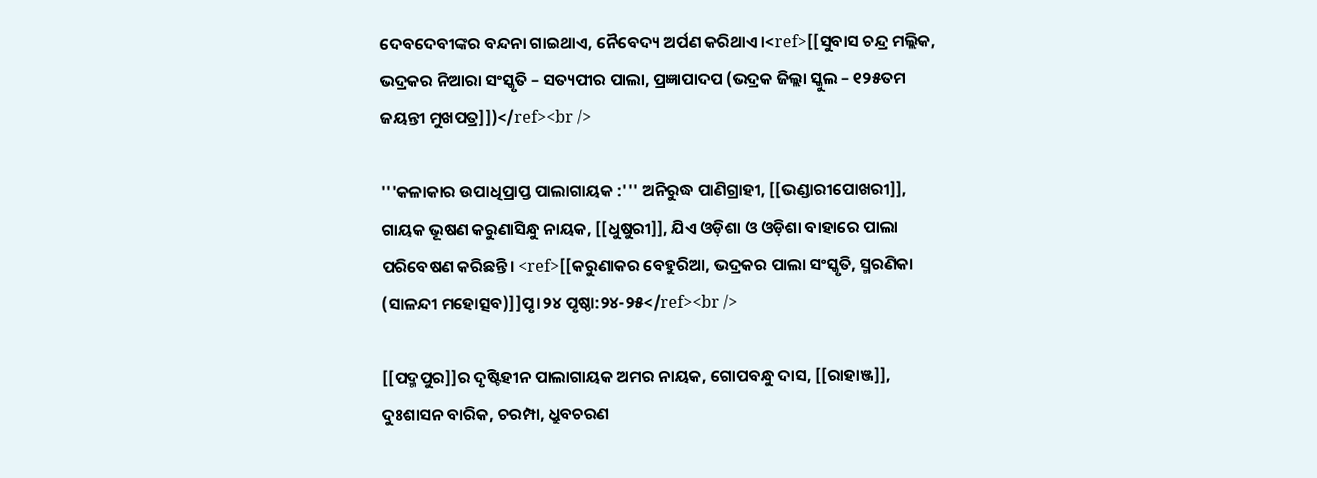ଦେବଦେବୀଙ୍କର ବନ୍ଦନା ଗାଇଥାଏ, ନୈବେଦ୍ୟ ଅର୍ପଣ କରିଥାଏ।<ref>[[ସୁବାସ ଚନ୍ଦ୍ର ମଲ୍ଲିକ, ଭଦ୍ରକର ନିଆରା ସଂସ୍କୃତି – ସତ୍ୟପୀର ପାଲା, ପ୍ରଜ୍ଞାପାଦପ (ଭଦ୍ରକ ଜିଲ୍ଲା ସ୍କୁଲ – ୧୨୫ତମ ଜୟନ୍ତୀ ମୁଖପତ୍ର]])</ref><br />

'''କଳାକାର ଉପାଧିପ୍ରାପ୍ତ ପାଲାଗାୟକ :''' ଅନିରୁଦ୍ଧ ପାଣିଗ୍ରାହୀ, [[ଭଣ୍ଡାରୀପୋଖରୀ]], ଗାୟକ ଭୂଷଣ କରୁଣାସିନ୍ଧୁ ନାୟକ, [[ଧୁଷୁରୀ]], ଯିଏ ଓଡ଼ିଶା ଓ ଓଡ଼ିଶା ବାହାରେ ପାଲା ପରିବେଷଣ କରିଛନ୍ତି। <ref>[[କରୁଣାକର ବେହୁରିଆ, ଭଦ୍ରକର ପାଲା ସଂସ୍କୃତି, ସ୍ମରଣିକା (ସାଳନ୍ଦୀ ମହୋତ୍ସବ)]]ପୃ।୨୪ ପୃଷ୍ଠା:୨୪-୨୫</ref><br />

[[ପଦ୍ମପୁର]]ର ଦୃଷ୍ଟିହୀନ ପାଲାଗାୟକ ଅମର ନାୟକ, ଗୋପବନ୍ଧୁ ଦାସ, [[ରାହାଞ୍ଜ]], ଦୁଃଶାସନ ବାରିକ, ଚରମ୍ପା, ଧ୍ରୁବଚରଣ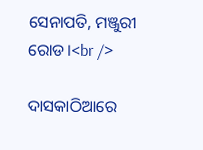ସେନାପତି, ମଞ୍ଜୁରୀ ରୋଡ।<br />

ଦାସକାଠିଆରେ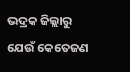ଭଦ୍ରକ ଜିଲ୍ଲାରୁ ଯେଉଁ କେତେଜଣ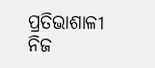ପ୍ରତିଭାଶାଳୀ ନିଜ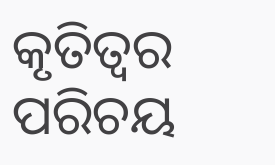କୃତିତ୍ୱର ପରିଚୟ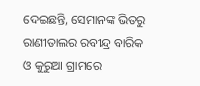ଦେଇଛନ୍ତି, ସେମାନଙ୍କ ଭିତରୁ ରାଣୀତାଲର ରବୀନ୍ଦ୍ର ବାରିକ ଓ କୁରୁଆ ଗ୍ରାମରେ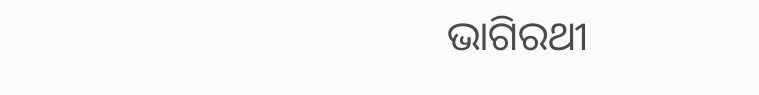ଭାଗିରଥୀ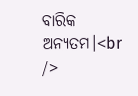ବାରିକ ଅନ୍ୟତମ।<br />